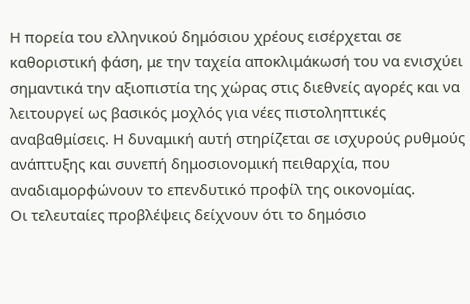Η πορεία του ελληνικού δημόσιου χρέους εισέρχεται σε καθοριστική φάση, με την ταχεία αποκλιμάκωσή του να ενισχύει σημαντικά την αξιοπιστία της χώρας στις διεθνείς αγορές και να λειτουργεί ως βασικός μοχλός για νέες πιστοληπτικές αναβαθμίσεις. Η δυναμική αυτή στηρίζεται σε ισχυρούς ρυθμούς ανάπτυξης και συνεπή δημοσιονομική πειθαρχία, που αναδιαμορφώνουν το επενδυτικό προφίλ της οικονομίας.
Οι τελευταίες προβλέψεις δείχνουν ότι το δημόσιο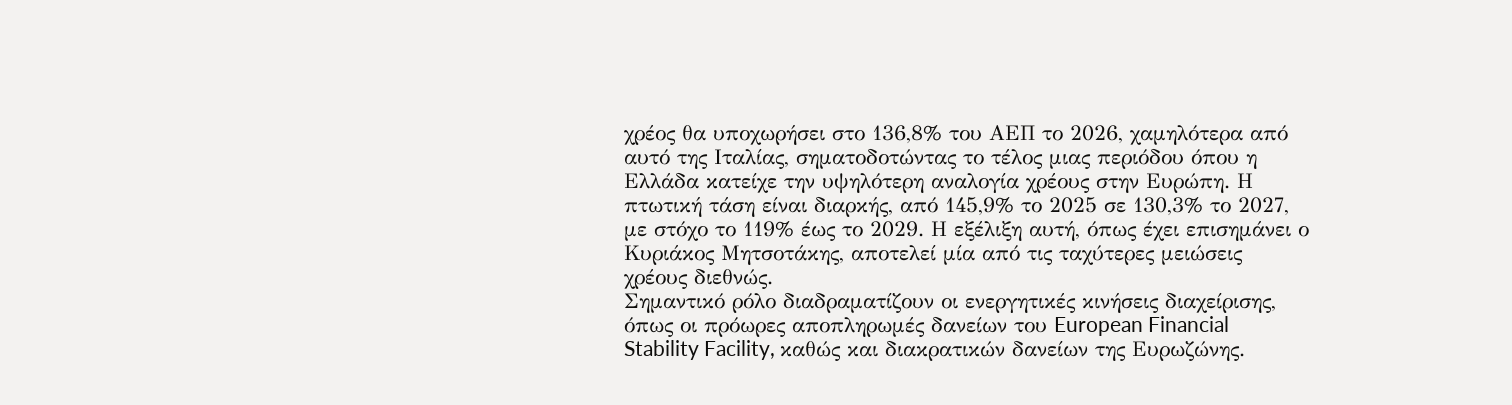χρέος θα υποχωρήσει στο 136,8% του ΑΕΠ το 2026, χαμηλότερα από αυτό της Ιταλίας, σηματοδοτώντας το τέλος μιας περιόδου όπου η Ελλάδα κατείχε την υψηλότερη αναλογία χρέους στην Ευρώπη. Η πτωτική τάση είναι διαρκής, από 145,9% το 2025 σε 130,3% το 2027, με στόχο το 119% έως το 2029. Η εξέλιξη αυτή, όπως έχει επισημάνει ο Κυριάκος Μητσοτάκης, αποτελεί μία από τις ταχύτερες μειώσεις χρέους διεθνώς.
Σημαντικό ρόλο διαδραματίζουν οι ενεργητικές κινήσεις διαχείρισης, όπως οι πρόωρες αποπληρωμές δανείων του European Financial Stability Facility, καθώς και διακρατικών δανείων της Ευρωζώνης.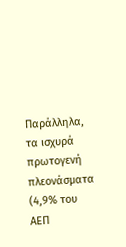Παράλληλα, τα ισχυρά πρωτογενή πλεονάσματα (4,9% του ΑΕΠ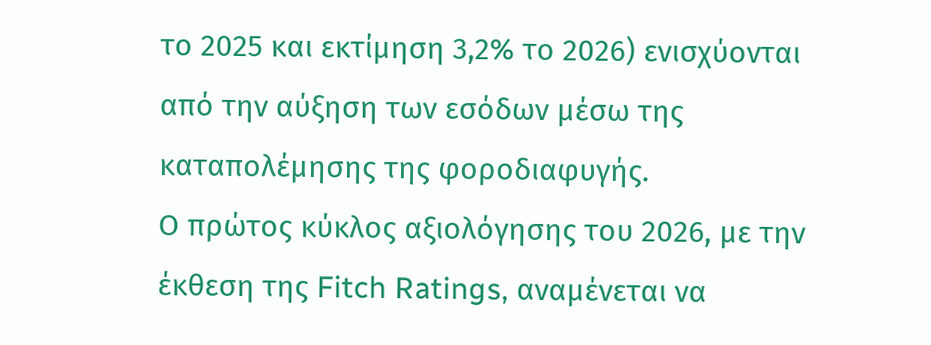το 2025 και εκτίμηση 3,2% το 2026) ενισχύονται από την αύξηση των εσόδων μέσω της καταπολέμησης της φοροδιαφυγής.
Ο πρώτος κύκλος αξιολόγησης του 2026, με την έκθεση της Fitch Ratings, αναμένεται να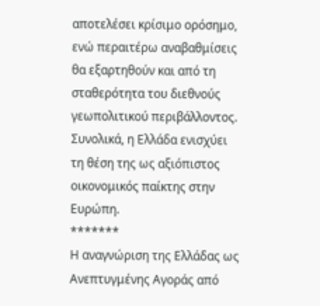αποτελέσει κρίσιμο ορόσημο, ενώ περαιτέρω αναβαθμίσεις θα εξαρτηθούν και από τη σταθερότητα του διεθνούς γεωπολιτικού περιβάλλοντος. Συνολικά, η Ελλάδα ενισχύει τη θέση της ως αξιόπιστος οικονομικός παίκτης στην Ευρώπη.
*******
Η αναγνώριση της Ελλάδας ως Ανεπτυγμένης Αγοράς από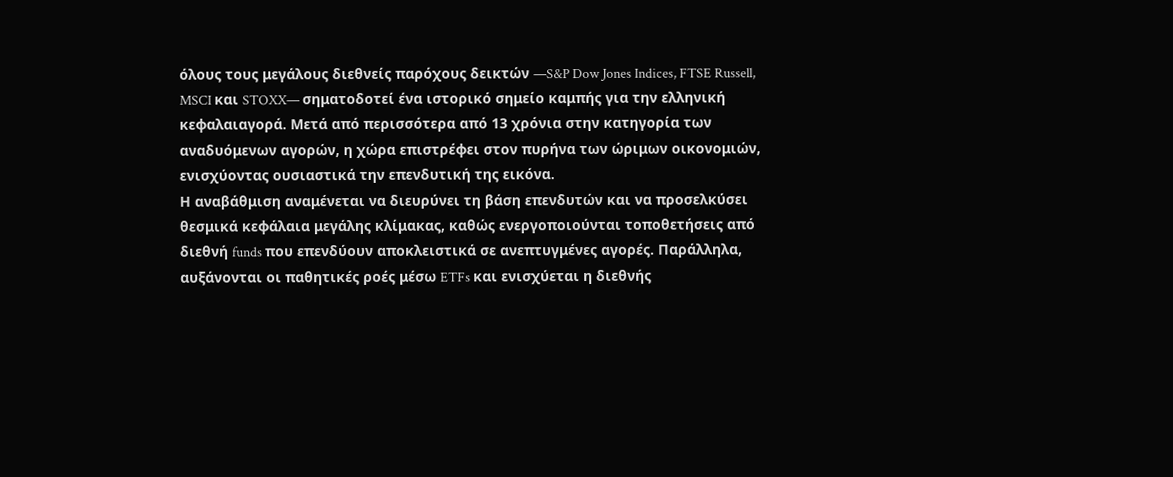όλους τους μεγάλους διεθνείς παρόχους δεικτών —S&P Dow Jones Indices, FTSE Russell, MSCI και STOXX— σηματοδοτεί ένα ιστορικό σημείο καμπής για την ελληνική κεφαλαιαγορά. Μετά από περισσότερα από 13 χρόνια στην κατηγορία των αναδυόμενων αγορών, η χώρα επιστρέφει στον πυρήνα των ώριμων οικονομιών, ενισχύοντας ουσιαστικά την επενδυτική της εικόνα.
Η αναβάθμιση αναμένεται να διευρύνει τη βάση επενδυτών και να προσελκύσει θεσμικά κεφάλαια μεγάλης κλίμακας, καθώς ενεργοποιούνται τοποθετήσεις από διεθνή funds που επενδύουν αποκλειστικά σε ανεπτυγμένες αγορές. Παράλληλα, αυξάνονται οι παθητικές ροές μέσω ETFs και ενισχύεται η διεθνής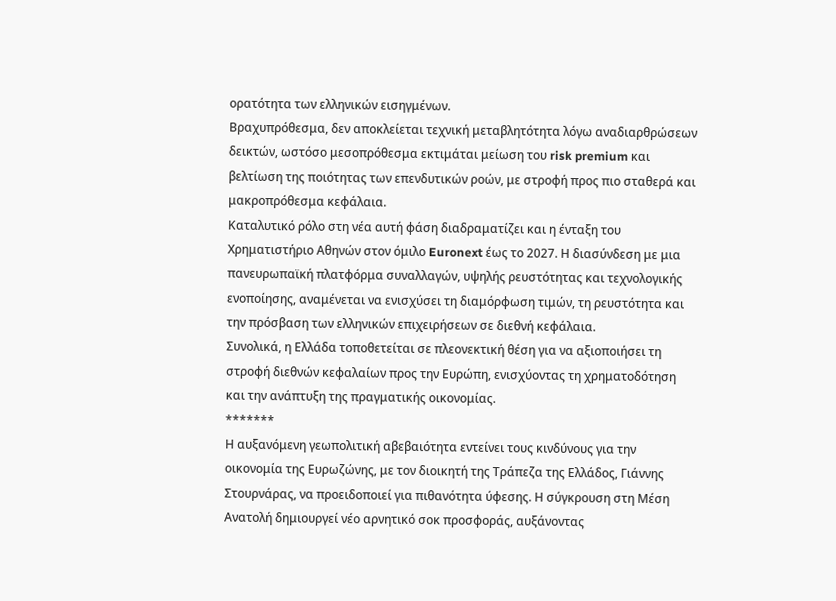ορατότητα των ελληνικών εισηγμένων.
Βραχυπρόθεσμα, δεν αποκλείεται τεχνική μεταβλητότητα λόγω αναδιαρθρώσεων δεικτών, ωστόσο μεσοπρόθεσμα εκτιμάται μείωση του risk premium και βελτίωση της ποιότητας των επενδυτικών ροών, με στροφή προς πιο σταθερά και μακροπρόθεσμα κεφάλαια.
Καταλυτικό ρόλο στη νέα αυτή φάση διαδραματίζει και η ένταξη του Χρηματιστήριο Αθηνών στον όμιλο Euronext έως το 2027. Η διασύνδεση με μια πανευρωπαϊκή πλατφόρμα συναλλαγών, υψηλής ρευστότητας και τεχνολογικής ενοποίησης, αναμένεται να ενισχύσει τη διαμόρφωση τιμών, τη ρευστότητα και την πρόσβαση των ελληνικών επιχειρήσεων σε διεθνή κεφάλαια.
Συνολικά, η Ελλάδα τοποθετείται σε πλεονεκτική θέση για να αξιοποιήσει τη στροφή διεθνών κεφαλαίων προς την Ευρώπη, ενισχύοντας τη χρηματοδότηση και την ανάπτυξη της πραγματικής οικονομίας.
*******
Η αυξανόμενη γεωπολιτική αβεβαιότητα εντείνει τους κινδύνους για την οικονομία της Ευρωζώνης, με τον διοικητή της Τράπεζα της Ελλάδος, Γιάννης Στουρνάρας, να προειδοποιεί για πιθανότητα ύφεσης. Η σύγκρουση στη Μέση Ανατολή δημιουργεί νέο αρνητικό σοκ προσφοράς, αυξάνοντας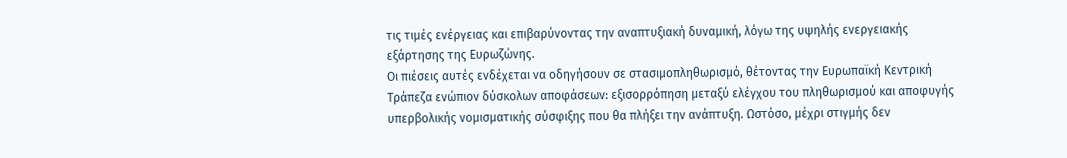τις τιμές ενέργειας και επιβαρύνοντας την αναπτυξιακή δυναμική, λόγω της υψηλής ενεργειακής εξάρτησης της Ευρωζώνης.
Οι πιέσεις αυτές ενδέχεται να οδηγήσουν σε στασιμοπληθωρισμό, θέτοντας την Ευρωπαϊκή Κεντρική Τράπεζα ενώπιον δύσκολων αποφάσεων: εξισορρόπηση μεταξύ ελέγχου του πληθωρισμού και αποφυγής υπερβολικής νομισματικής σύσφιξης που θα πλήξει την ανάπτυξη. Ωστόσο, μέχρι στιγμής δεν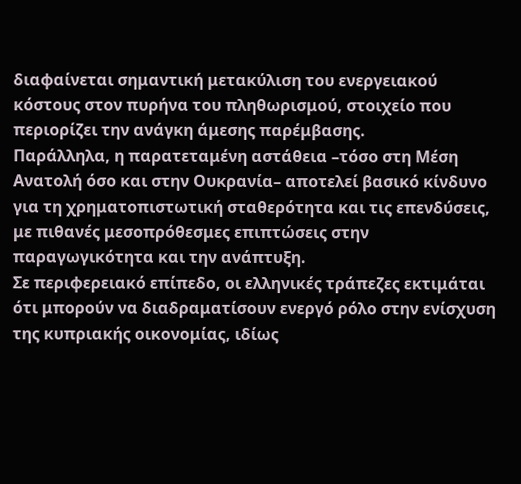διαφαίνεται σημαντική μετακύλιση του ενεργειακού κόστους στον πυρήνα του πληθωρισμού, στοιχείο που περιορίζει την ανάγκη άμεσης παρέμβασης.
Παράλληλα, η παρατεταμένη αστάθεια –τόσο στη Μέση Ανατολή όσο και στην Ουκρανία– αποτελεί βασικό κίνδυνο για τη χρηματοπιστωτική σταθερότητα και τις επενδύσεις, με πιθανές μεσοπρόθεσμες επιπτώσεις στην παραγωγικότητα και την ανάπτυξη.
Σε περιφερειακό επίπεδο, οι ελληνικές τράπεζες εκτιμάται ότι μπορούν να διαδραματίσουν ενεργό ρόλο στην ενίσχυση της κυπριακής οικονομίας, ιδίως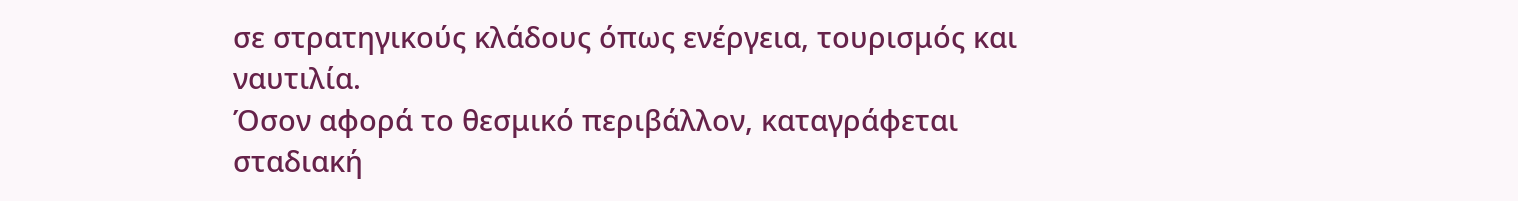σε στρατηγικούς κλάδους όπως ενέργεια, τουρισμός και ναυτιλία.
Όσον αφορά το θεσμικό περιβάλλον, καταγράφεται σταδιακή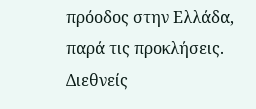πρόοδος στην Ελλάδα, παρά τις προκλήσεις. Διεθνείς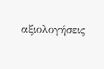αξιολογήσεις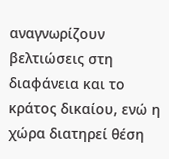αναγνωρίζουν βελτιώσεις στη διαφάνεια και το κράτος δικαίου, ενώ η χώρα διατηρεί θέση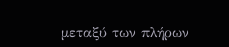μεταξύ των πλήρων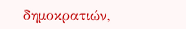δημοκρατιών,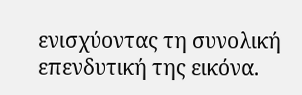ενισχύοντας τη συνολική επενδυτική της εικόνα.